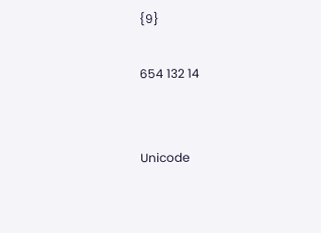{9}

654 132 14


Unicode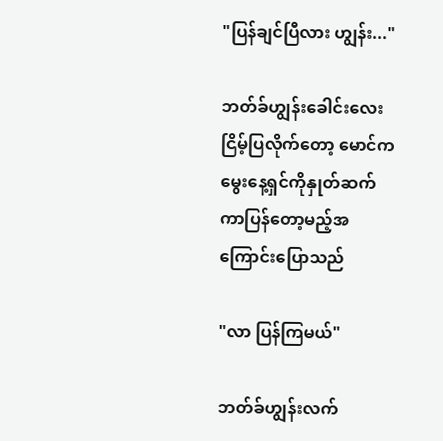"ပြန်ချင်ပြီလား ဟျွန်း..."

ဘတ်ခ်ဟျွန်းခေါင်းလေးငြိမ့်ပြလိုက်တော့ မောင်က မွေးနေ့ရှင်ကိုနှုတ်ဆက်ကာပြန်တော့မည့်အကြောင်းပြောသည်

"လာ ပြန်ကြမယ်"

ဘတ်ခ်ဟျွန်းလက်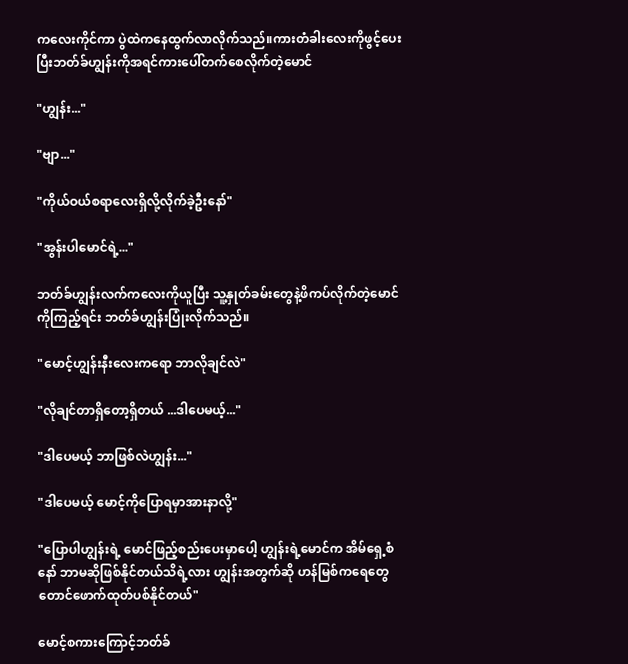ကလေးကိုင်ကာ ပွဲထဲကနေထွက်လာလိုက်သည်။ကားတံခါးလေးကိုဖွင့်ပေးပြီးဘတ်ခ်ဟျွန်းကိုအရင်ကားပေါ်တက်စေလိုက်တဲ့မောင်

"ဟျွန်း..."

"ဗျာ..."

"ကိုယ်ဝယ်စရာလေးရှိလို့လိုက်ခဲ့ဦးနော်"

"အွန်းပါမောင်ရဲ့..."

ဘတ်ခ်ဟျွန်းလက်ကလေးကိုယူပြီး သူ့နှုတ်ခမ်းတွေနဲ့ဖိကပ်လိုက်တဲ့မောင်ကိုကြည့်ရင်း ဘတ်ခ်ဟျွန်းပြုံးလိုက်သည်။

"မောင့်ဟျွန်းနီးလေးကရော ဘာလိုချင်လဲ"

"လိုချင်တာရှိတော့ရှိတယ် ...ဒါပေမယ့်..."

"ဒါပေမယ့် ဘာဖြစ်လဲဟျွန်း..."

"ဒါပေမယ့် မောင့်ကိုပြောရမှာအားနာလို့"

"ပြောပါဟျွန်းရဲ့ မောင်ဖြည့်စည်းပေးမှာပေါ့ ဟျွန်းရဲ့မောင်က အိမ်ရှေ့စံနော် ဘာမဆိုဖြစ်နိုင်တယ်သိရဲ့လား ဟျွန်းအတွက်ဆို ဟန်မြစ်ကရေတွေတောင်ဖောက်ထုတ်ပစ်နိုင်တယ်"

မောင့်စကားကြောင့်ဘတ်ခ်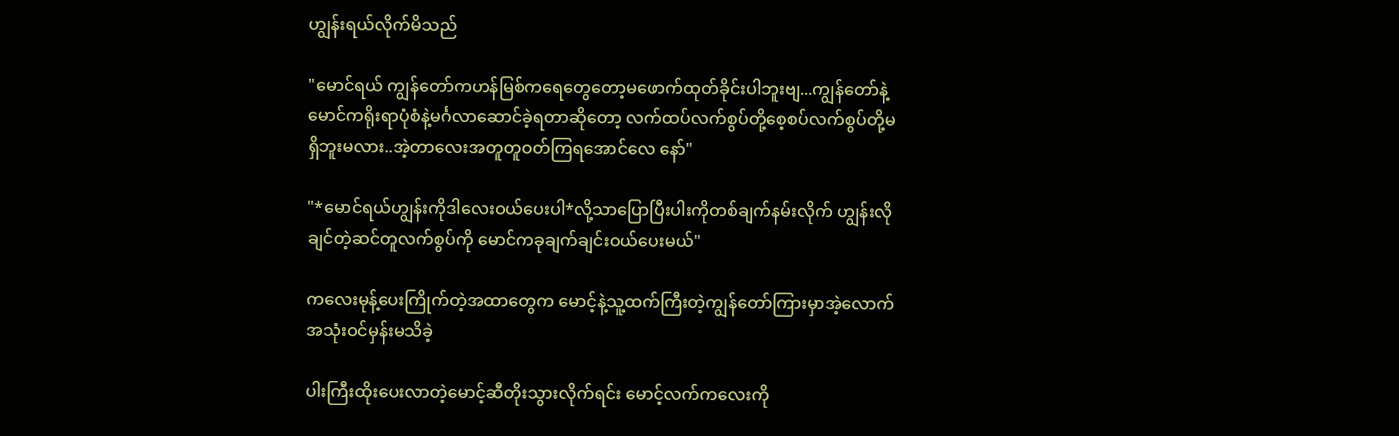ဟျွန်းရယ်လိုက်မိသည်

"မောင်ရယ် ကျွန်တော်ကဟန်မြစ်ကရေတွေတော့မဖောက်ထုတ်ခိုင်းပါဘူးဗျ...ကျွန်တော်နဲ့မောင်ကရိုးရာပုံစံနဲ့မင်္ဂလာဆောင်ခဲ့ရတာဆိုတော့ လက်ထပ်လက်စွပ်တို့စေ့စပ်လက်စွပ်တို့မရှိဘူးမလား..အဲ့တာလေးအတူတူဝတ်ကြရအောင်လေ နော်"

"*မောင်ရယ်ဟျွန်းကိုဒါလေးဝယ်ပေးပါ*လို့သာပြောပြီးပါးကိုတစ်ချက်နမ်းလိုက် ဟျွန်းလိုချင်တဲ့ဆင်တူလက်စွပ်ကို မောင်ကခုချက်ချင်းဝယ်ပေးမယ်"

ကလေးမုန့်ပေးကြိုက်တဲ့အထာတွေက မောင့်နဲ့သူ့ထက်ကြီးတဲ့ကျွန်တော်ကြားမှာအဲ့လောက်အသုံးဝင်မှန်းမသိခဲ့

ပါးကြီးထိုးပေးလာတဲ့မောင့်ဆီတိုးသွားလိုက်ရင်း မောင့်လက်ကလေးကို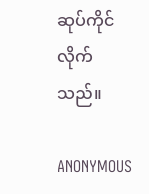ဆုပ်ကိုင်လိုက်သည်။

ANONYMOUS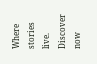Where stories live. Discover now